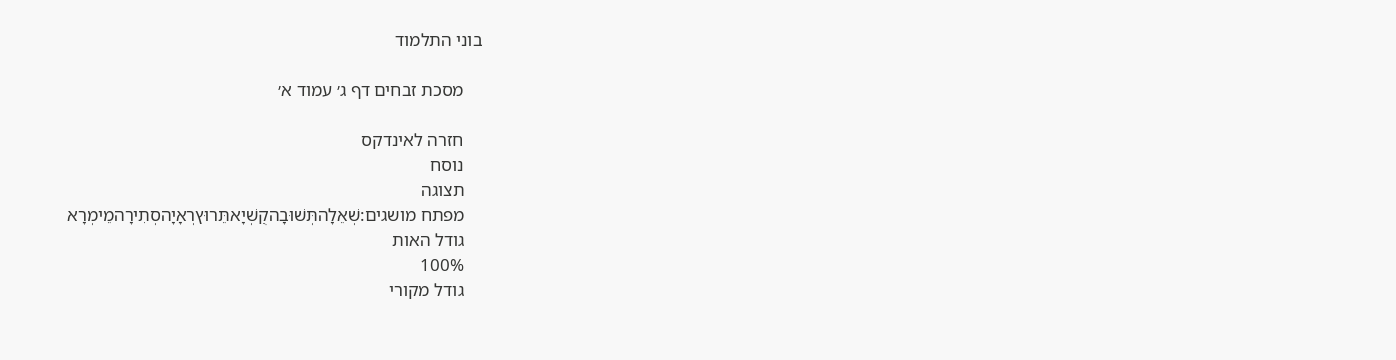בוני התלמוד

    מסכת זבחים דף ג׳ עמוד א׳

    חזרה לאינדקס
    נוסח
    תצוגה
    מפתח מושגים:שְׁאֵלָהתְּשׁוּבָהקֻשְׁיָאתֵּרוּץרְאָיָהסְתִירָהמֵימְרָא
    גודל האות
    100%
    גודל מקורי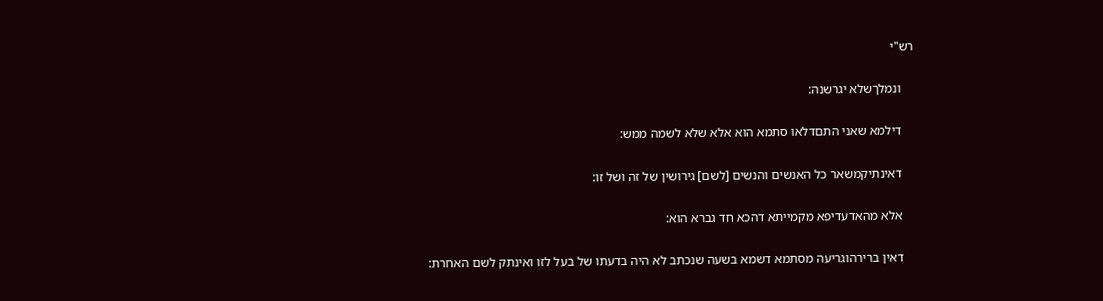רש"י

    ונמלךשלא יגרשנה:

    דילמא שאני התםדלאו סתמא הוא אלא שלא לשמה ממש:

    דאינתיקמשאר כל האנשים והנשים [לשם] גירושין של זה ושל זו:

    אלא מהאדעדיפא מקמייתא דהכא חד גברא הוא:

    דאין ברירהוגריעה מסתמא דשמא בשעה שנכתב לא היה בדעתו של בעל לזו ואינתק לשם האחרת: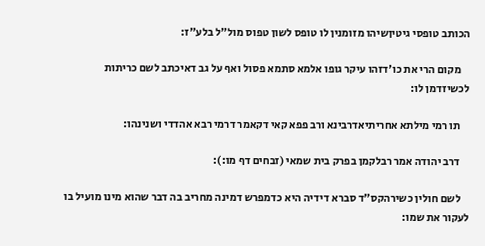הכותב טופסי גיטיןשיהו מזומנין לו טופס לשון טפוס מול"ל בלע"ז:

    מקום הרי את כו'דזהו עיקר גופו אלמא סתמא פסול ואף על גב דאיכתב לשם כריתות לכשיזדמן לו:

    תו רמי מילתא אחריתיאדרבינא ורב פפא קאי דקאמר דרמי רבא אהדדי ושנינהו:

    דרב יהודה אמר רבלקמן בפרק בית שמאי (זבחים דף מו:):

    לשם חולין כשירהקס"ד סברא דידיה היא כדמפרש דמינה מחריב בה דבר שהוא מינו מועיל בו לעקור את שמו: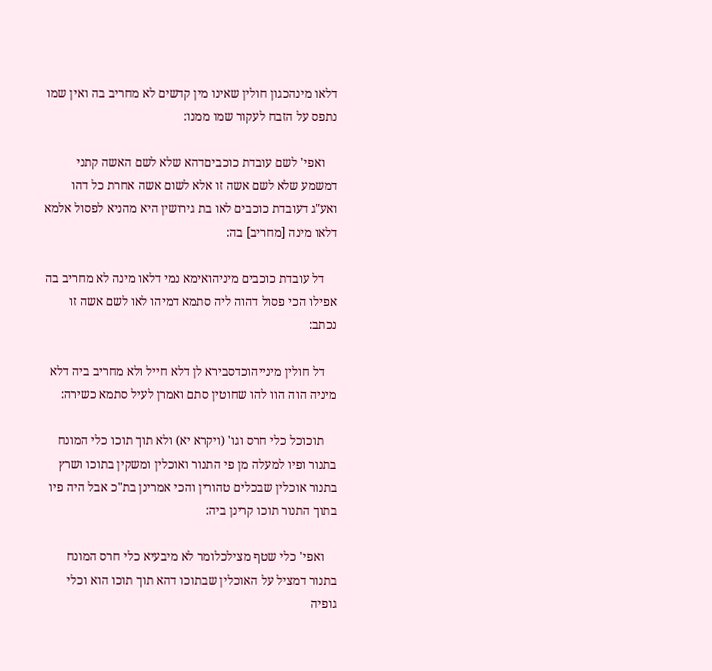דלאו מינהכגון חולין שאינו מין קדשים לא מחריב בה ואין שמו נתפס על הזבח לעקור שמו ממנו:

    ואפי' לשם עובדת כוכביםדהא שלא לשם האשה קתני דמשמע שלא לשם אשה זו אלא לשום אשה אחרת כל דהו ואע"ג דעובדת כוכבים לאו בת גירושין היא מהניא לפסול אלמא דלאו מינה [מחריב] בה:

    דל עובדת כוכבים מיניהואימא נמי דלאו מינה לא מחריב בה אפילו הכי פסול דהוה ליה סתמא דמיהו לאו לשם אשה זו נכתב:

    דל חולין מינייהוכדסבירא לן דלא חייל ולא מחריב ביה דלא מיניה הוה הוו להו שחוטין סתם ואמרן לעיל סתמא כשירה:

    תוכוכל כלי חרס וגו' (ויקרא יא) ולא תוך תוכו כלי המונח בתנור ופיו למעלה מן פי התנור ואוכלין ומשקין בתוכו ושרץ בתנור אוכלין שבכלים טהורין והכי אמרינן בת"כ אבל היה פיו בתוך התנור תוכו קרינן ביה:

    ואפי' כלי שטף מצילכלומר לא מיבעיא כלי חרס המונח בתנור דמציל על האוכלין שבתוכו דהא תוך תוכו הוא וכלי גופיה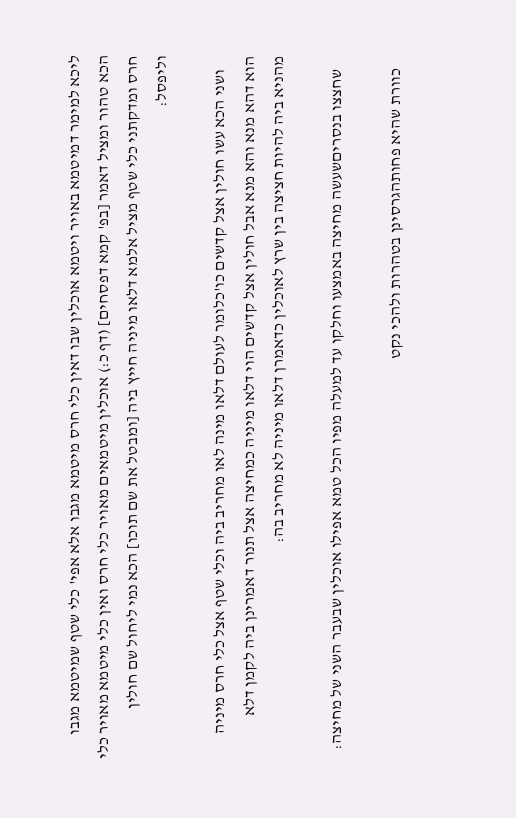ליכא למימר דמיטמא באויר ויטמא אוכלין שבו דאין כלי חרס מיטמא מגבו אלא אפי' כלי שטף שמיטמא מגבו הכא טהור ומציל דאמר [בפ' קמא דפסחים] (דף כ:) אוכלין מיטמאים מאויר כלי חרס ואין כלי מיטמא מאויר כלי חרס ומדקתני כלי שטף מציל אלמא דלאו מיניה חייץ ביה [ומבטל את שם תוכו] הכא נמי ליחול שם חולין וליפסל:

    ושני הכא עשו חולין אצל קדשים כו'כלומר לעולם דלאו מינה לאו מחריב ביה וכלי שטף אצל כלי חרס מיניה הוא דהא מנא והא מנא אבל חולין אצל קדשים הוי דלאו מיניה כמחיצה אצל תנור דאמרינן ביה לקמן דלא מהניא ביה להיות חציצה בין שרץ לאוכלין כדאמרן דלאו מיניה לא מחריב בה:

    שחצצו בנסריםשעשה מחיצה באמצעו וחלקו עד למעלה מפיו הכל טמא אפילו אוכלין שבעבר השני של מחיצה:

    כוורת שהיא פחותהגרסינן בטהרות ולהכי נקט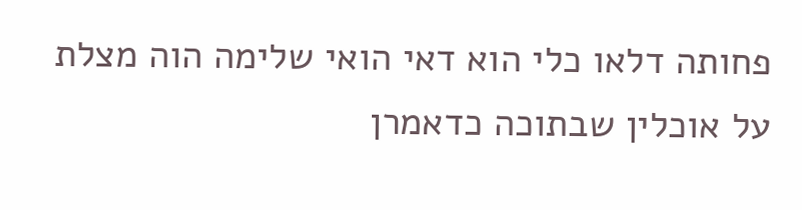פחותה דלאו כלי הוא דאי הואי שלימה הוה מצלת על אוכלין שבתוכה כדאמרן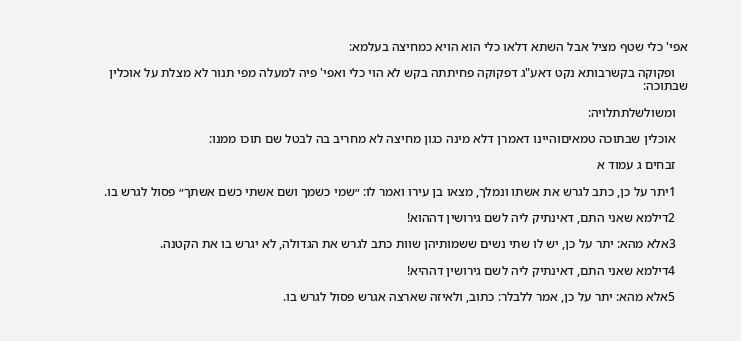אפי' כלי שטף מציל אבל השתא דלאו כלי הוא הויא כמחיצה בעלמא:

    ופקוקה בקשרבותא נקט דאע"ג דפקוקה פחיתתה בקש לא הוי כלי ואפי' פיה למעלה מפי תנור לא מצלת על אוכלין שבתוכה:

    ומשולשלתתלויה:

    אוכלין שבתוכה טמאיםוהיינו דאמרן דלא מינה כגון מחיצה לא מחריב בה לבטל שם תוכו ממנו:

    זבחים ג עמוד א

    1יתר על כן, כתב לגרש את אשתו ונמלך, מצאו בן עירו ואמר לו: ״שמי כשמך ושם אשתי כשם אשתך״ פסול לגרש בו.

    2דילמא שאני התם, דאינתיק ליה לשם גירושין דההוא!

    3אלא מהא: יתר על כן, יש לו שתי נשים ששמותיהן שוות כתב לגרש את הגדולה, לא יגרש בו את הקטנה.

    4דילמא שאני התם, דאינתיק ליה לשם גירושין דההיא!

    5אלא מהא: יתר על כן, אמר ללבלר: כתוב, ולאיזה שארצה אגרש פסול לגרש בו.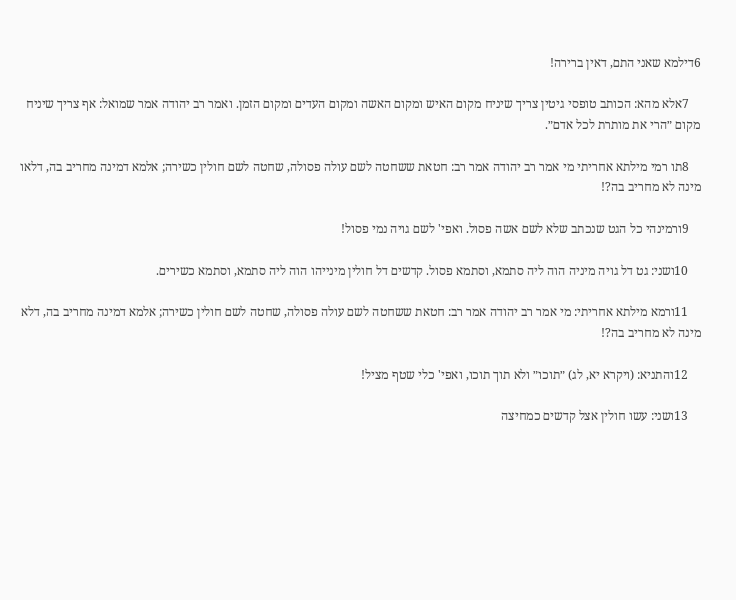6דילמא שאני התם, דאין ברירה!

    7אלא מהא: הכותב טופסי גיטין צריך שיניח מקום האיש ומקום האשה ומקום העדים ומקום הזמן. ואמר רב יהודה אמר שמואל: אף צריך שיניח מקום ״הרי את מותרת לכל אדם״.

    8תו רמי מילתא אחריתי מי אמר רב יהודה אמר רב: חטאת ששחטה לשם עולה פסולה, שחטה לשם חולין כשירה; אלמא דמינה מחריב בה, דלאו מינה לא מחריב בה?!

    9ורמינהי כל הגט שנכתב שלא לשם אשה פסול. ואפי' לשם גויה נמי פסול!

    10ושני: גט דל גויה מיניה הוה ליה סתמא, וסתמא פסול. קדשים דל חולין מינייהו הוה ליה סתמא, וסתמא כשירים.

    11ורמא מילתא אחריתי: מי אמר רב יהודה אמר רב: חטאת ששחטה לשם עולה פסולה, שחטה לשם חולין כשירה; אלמא דמינה מחריב בה, דלא מינה לא מחריב בה?!

    12והתניא: (ויקרא יא, לג) ״תוכו״ ולא תוך תוכו, ואפי' כלי שטף מציל!

    13ושני: עשו חולין אצל קדשים כמחיצה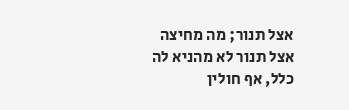אצל תנור; מה מחיצה אצל תנור לא מהניא לה כלל, אף חולין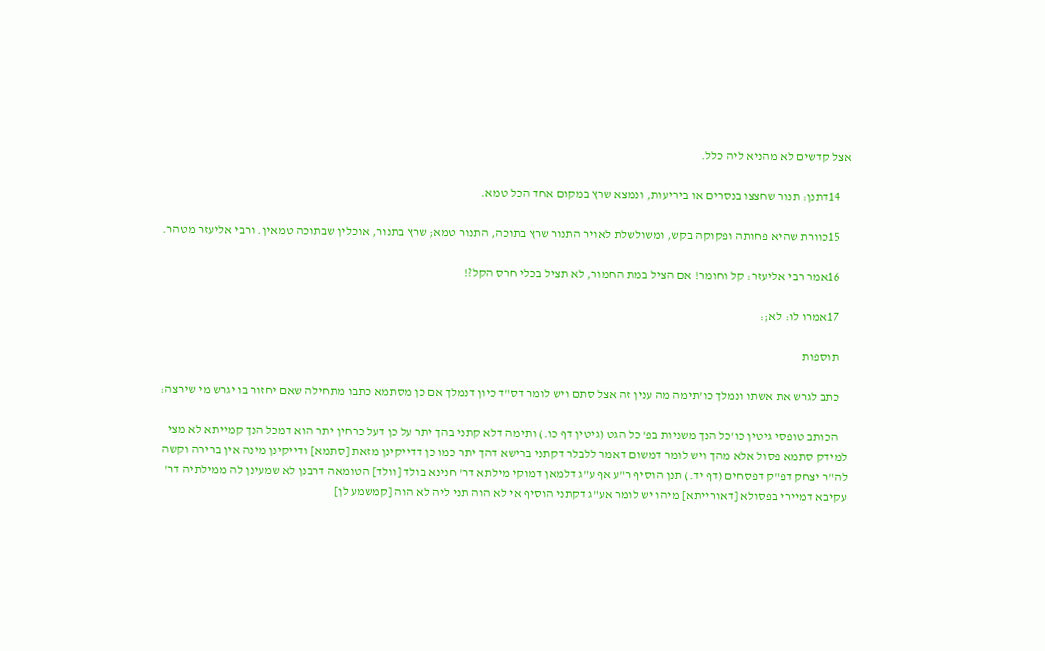אצל קדשים לא מהניא ליה כלל.

    14דתנן: תנור שחצצו בנסרים או ביריעות, ונמצא שרץ במקום אחד הכל טמא.

    15כוורת שהיא פחותה ופקוקה בקש, ומשולשלת לאויר התנור שרץ בתוכה, התנור טמא; שרץ בתנור, אוכלין שבתוכה טמאין. ורבי אליעזר מטהר.

    16אמר רבי אליעזר: קל וחומר! אם הציל במת החמור, לא תציל בכלי חרס הקל?!

    17אמרו לו: לא;׃

    תוספות

    כתב לגרש את אשתו ונמלך כו'תימה מה ענין זה אצל סתם ויש לומר דס"ד כיון דנמלך אם כן מסתמא כתבו מתחילה שאם יחזור בו יגרש מי שירצה:

    הכותב טופסי גיטין כו'כל הנך משניות בפ' כל הגט (גיטין דף כו.) ותימה דלא קתני בהך יתר על כן דעל כרחין יתר הוא דמכל הנך קמייתא לא מצי למידק סתמא פסול אלא מהך ויש לומר דמשום דאמר ללבלר דקתני ברישא דהך יתר כמו כן דדייקינן מזאת [סתמא] ודייקינן מינה אין ברירה וקשה לה"ר יצחק דפ"ק דפסחים (דף יד.) תנן הוסיף ר"ע אף ע"ג דלמאן דמוקי מילתא דר' חנינא בולד [וולד] הטומאה דרבנן לא שמעינן לה ממילתיה דר' עקיבא דמיירי בפסולא [דאורייתא] מיהו יש לומר אע"ג דקתני הוסיף אי לא הוה תני ליה לא הוה [קמשמע לן]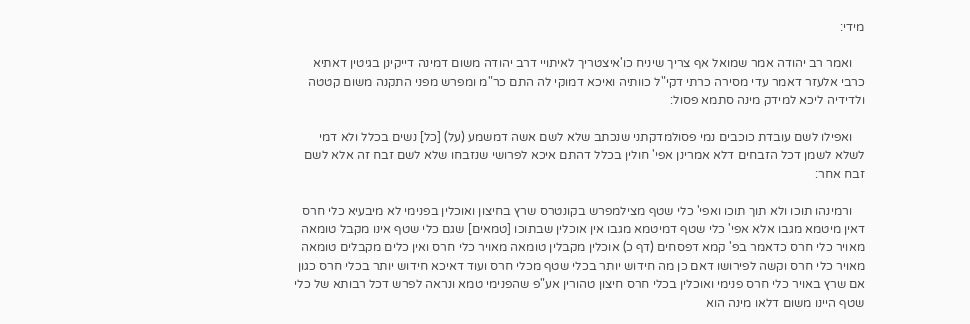מידי:

    ואמר רב יהודה אמר שמואל אף צריך שיניח כו'איצטריך לאיתויי דרב יהודה משום דמינה דייקינן בגיטין דאתיא כרבי אלעזר דאמר עדי מסירה כרתי דקי"ל כוותיה ואיכא דמוקי לה התם כר"מ ומפרש מפני התקנה משום קטטה ולדידיה ליכא למידק מינה סתמא פסול:

    ואפילו לשם עובדת כוכבים נמי פסולמדקתני שנכתב שלא לשם אשה דמשמע (על) [כל] נשים בכלל ולא דמי לשלא לשמן דכל הזבחים דלא אמרינן אפי' חולין בכלל דהתם איכא לפרושי שנזבחו שלא לשם זבח זה אלא לשם זבח אחר:

    ורמינהו תוכו ולא תוך תוכו ואפי' כלי שטף מצילמפרש בקונטרס שרץ בחיצון ואוכלין בפנימי לא מיבעיא כלי חרס דאין מיטמא מגבו אלא אפי' כלי שטף דמיטמא מגבו אין אוכלין שבתוכו [טמאים] שגם כלי שטף אינו מקבל טומאה מאויר כלי חרס כדאמר בפ' קמא דפסחים (דף כ) אוכלין מקבלין טומאה מאויר כלי חרס ואין כלים מקבלים טומאה מאויר כלי חרס וקשה לפירושו דאם כן מה חידוש יותר בכלי שטף מכלי חרס ועוד דאיכא חידוש יותר בכלי חרס כגון אם שרץ באויר כלי חרס פנימי ואוכלין בכלי חרס חיצון טהורין אע"פ שהפנימי טמא ונראה לפרש דכל רבותא של כלי שטף היינו משום דלאו מינה הוא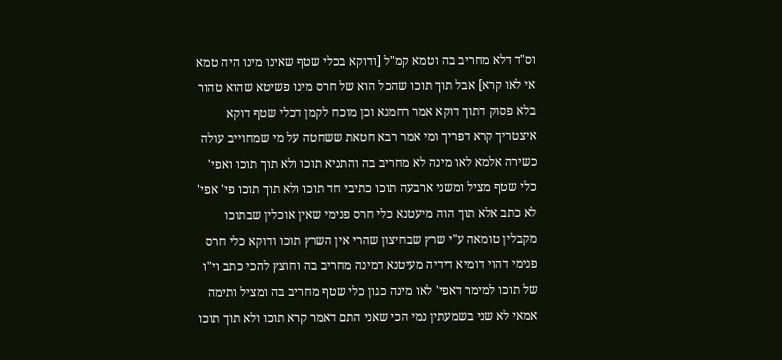וס"ד דלא מחריב בה וטמא קמ"ל [ודוקא בכלי שטף שאינו מינו היה טמא אי לאו קרא] אבל תוך תוכו שהכל הוא של חרס מינו פשיטא שהוא טהור בלא פסוק דתוך דוקא אמר רחמנא וכן מוכח לקמן דכלי שטף דוקא איצטריך קרא דפריך ומי אמר רבא חטאת ששחטה על מי שמחוייב עולה כשירה אלמא לאו מינה לא מחריב בה והתניא תוכו ולא תוך תוכו ואפי' כלי שטף מציל ומשני ארבעה תוכו כתיבי חד תוכו ולא תוך תוכו פי' אפי' לא כתב אלא תוך הוה מיעטנא כלי חרס פנימי שאין אוכלין שבתוכו מקבלין טומאה ע"י שרץ שבחיצון שהרי אין השרץ תוכו ודוקא כלי חרס פנימי דהוי דומיא דידיה מעיטנא דמינה מחריב בה וחוצץ להכי כתב וי"ו של תוכו למימר דאפי' לאו מינה כגון כלי שטף מחריב בה ומציל ותימה אמאי לא שני בשמעתין נמי הכי שאני התם דאמר קרא תוכו ולא תוך תוכו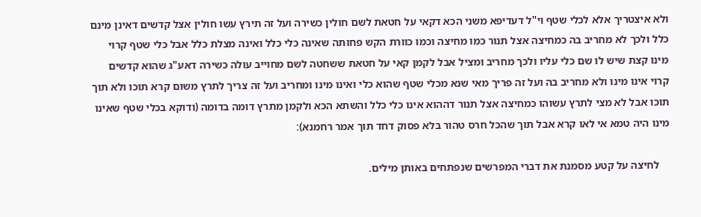ולא איצטריך אלא לכלי שטף וי"ל דעדיפא משני הכא דקאי על חטאת לשם חולין כשירה ועל זה תירץ עשו חולין אצל קדשים דאינן מינם כלל ולכך לא מחריב בה כמחיצה אצל תנור כמו מחיצה וכמו כוורת הקש פחותה שאינה כלי כלל ואינה מצלת כלל אבל כלי שטף קרוי מינו קצת שיש לו שם כלי עליו ולכך מחריב ומציל אבל לקמן קאי על חטאת ששחטה לשם מחוייב עולה כשירה דאע"ג שהוא קדשים קרוי אינו מינו ולא מחריב בה ועל זה פריך מאי שנא מכלי שטף שהוא כלי ואינו מינו ומחריב ועל זה צריך לתרץ משום קרא תוכו ולא תוך תוכו אבל לא מצי לתרץ עשוהו כמחיצה אצל תנור דההוא אינו כלי כלל והשתא הכא ולקמן מתרץ דומה בדומה (ודוקא בכלי שטף שאינו מינו היה טמא אי לאו קרא אבל תוך שהכל חרס טהור בלא פסוק דחד תוך אמר רחמנא):

    לחיצה על קטע מסמנת את דברי המפרשים שנפתחים באותן מילים.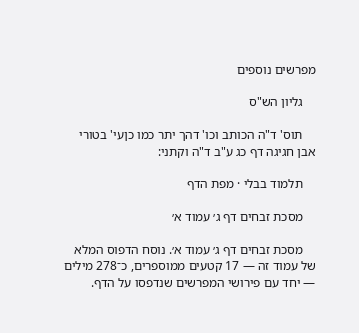מפרשים נוספים

    גליון הש"ס

    תוס' ד"ה הכותב וכו' דהך יתר כמו כןעי' בטורי אבן חגיגה דף כג ע"ב ד"ה וקתני:

    תלמוד בבלי · מפת הדף

    מסכת זבחים דף ג׳ עמוד א׳

    מסכת זבחים דף ג׳ עמוד א׳. נוסח הדפוס המלא של עמוד זה — 17 קטעים ממוספרים, כ־278 מילים — יחד עם פירושי המפרשים שנדפסו על הדף.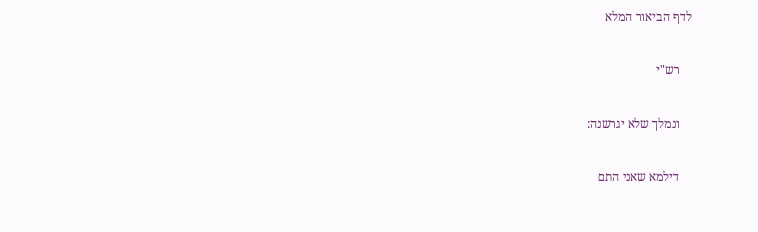לדף הביאור המלא

    רש"י

    ונמלך שלא יגרשנה:

    דילמא שאני התם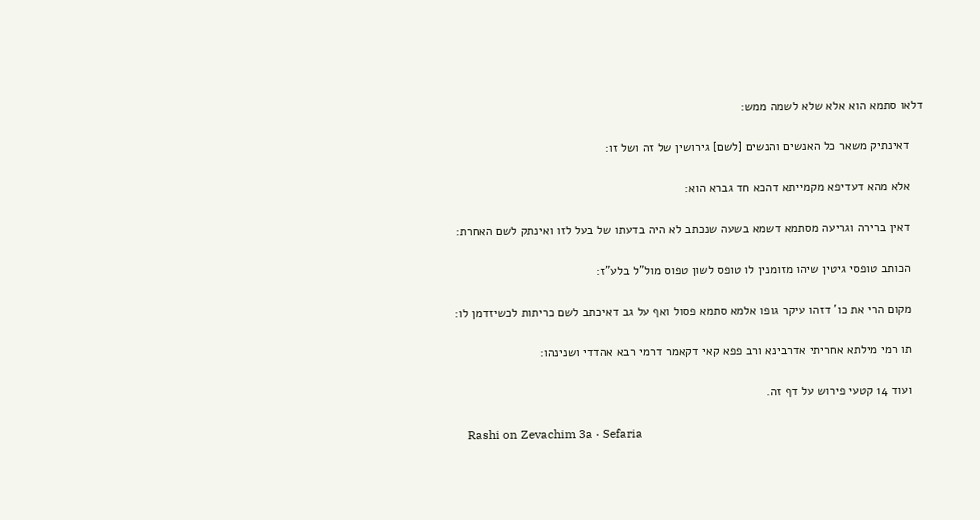דלאו סתמא הוא אלא שלא לשמה ממש:

    דאינתיק משאר כל האנשים והנשים [לשם] גירושין של זה ושל זו:

    אלא מהא דעדיפא מקמייתא דהכא חד גברא הוא:

    דאין ברירה וגריעה מסתמא דשמא בשעה שנכתב לא היה בדעתו של בעל לזו ואינתק לשם האחרת:

    הכותב טופסי גיטין שיהו מזומנין לו טופס לשון טפוס מול"ל בלע"ז:

    מקום הרי את כו' דזהו עיקר גופו אלמא סתמא פסול ואף על גב דאיכתב לשם כריתות לכשיזדמן לו:

    תו רמי מילתא אחריתי אדרבינא ורב פפא קאי דקאמר דרמי רבא אהדדי ושנינהו:

    ועוד 14 קטעי פירוש על דף זה.

    Rashi on Zevachim 3a · Sefaria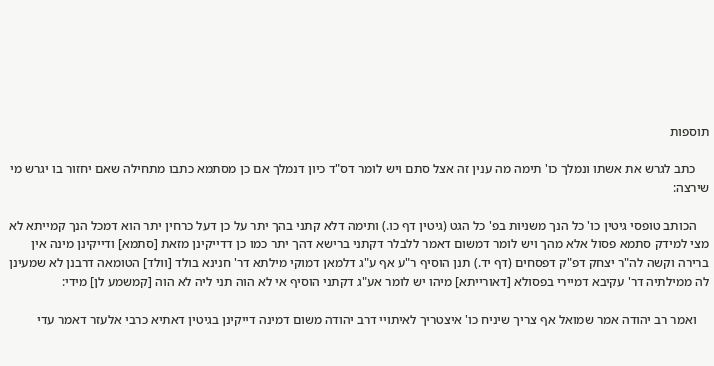תוספות

    כתב לגרש את אשתו ונמלך כו' תימה מה ענין זה אצל סתם ויש לומר דס"ד כיון דנמלך אם כן מסתמא כתבו מתחילה שאם יחזור בו יגרש מי שירצה:

    הכותב טופסי גיטין כו' כל הנך משניות בפ' כל הגט (גיטין דף כו.) ותימה דלא קתני בהך יתר על כן דעל כרחין יתר הוא דמכל הנך קמייתא לא מצי למידק סתמא פסול אלא מהך ויש לומר דמשום דאמר ללבלר דקתני ברישא דהך יתר כמו כן דדייקינן מזאת [סתמא] ודייקינן מינה אין ברירה וקשה לה"ר יצחק דפ"ק דפסחים (דף יד.) תנן הוסיף ר"ע אף ע"ג דלמאן דמוקי מילתא דר' חנינא בולד [וולד] הטומאה דרבנן לא שמעינן לה ממילתיה דר' עקיבא דמיירי בפסולא [דאורייתא] מיהו יש לומר אע"ג דקתני הוסיף אי לא הוה תני ליה לא הוה [קמשמע לן] מידי:

    ואמר רב יהודה אמר שמואל אף צריך שיניח כו' איצטריך לאיתויי דרב יהודה משום דמינה דייקינן בגיטין דאתיא כרבי אלעזר דאמר עדי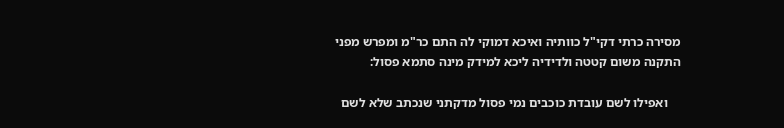מסירה כרתי דקי"ל כוותיה ואיכא דמוקי לה התם כר"מ ומפרש מפני התקנה משום קטטה ולדידיה ליכא למידק מינה סתמא פסול:

    ואפילו לשם עובדת כוכבים נמי פסול מדקתני שנכתב שלא לשם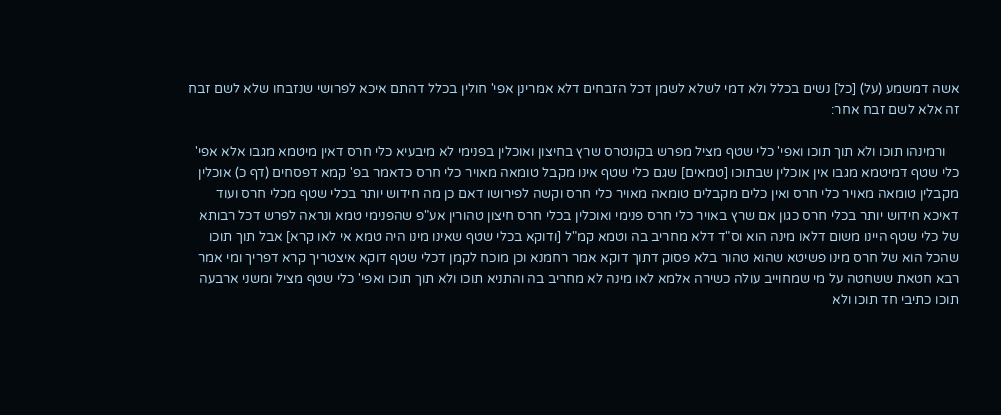אשה דמשמע (על) [כל] נשים בכלל ולא דמי לשלא לשמן דכל הזבחים דלא אמרינן אפי' חולין בכלל דהתם איכא לפרושי שנזבחו שלא לשם זבח זה אלא לשם זבח אחר:

    ורמינהו תוכו ולא תוך תוכו ואפי' כלי שטף מציל מפרש בקונטרס שרץ בחיצון ואוכלין בפנימי לא מיבעיא כלי חרס דאין מיטמא מגבו אלא אפי' כלי שטף דמיטמא מגבו אין אוכלין שבתוכו [טמאים] שגם כלי שטף אינו מקבל טומאה מאויר כלי חרס כדאמר בפ' קמא דפסחים (דף כ) אוכלין מקבלין טומאה מאויר כלי חרס ואין כלים מקבלים טומאה מאויר כלי חרס וקשה לפירושו דאם כן מה חידוש יותר בכלי שטף מכלי חרס ועוד דאיכא חידוש יותר בכלי חרס כגון אם שרץ באויר כלי חרס פנימי ואוכלין בכלי חרס חיצון טהורין אע"פ שהפנימי טמא ונראה לפרש דכל רבותא של כלי שטף היינו משום דלאו מינה הוא וס"ד דלא מחריב בה וטמא קמ"ל [ודוקא בכלי שטף שאינו מינו היה טמא אי לאו קרא] אבל תוך תוכו שהכל הוא של חרס מינו פשיטא שהוא טהור בלא פסוק דתוך דוקא אמר רחמנא וכן מוכח לקמן דכלי שטף דוקא איצטריך קרא דפריך ומי אמר רבא חטאת ששחטה על מי שמחוייב עולה כשירה אלמא לאו מינה לא מחריב בה והתניא תוכו ולא תוך תוכו ואפי' כלי שטף מציל ומשני ארבעה תוכו כתיבי חד תוכו ולא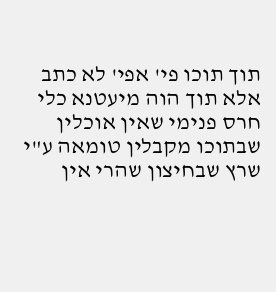תוך תוכו פי' אפי' לא כתב אלא תוך הוה מיעטנא כלי חרס פנימי שאין אוכלין שבתוכו מקבלין טומאה ע"י שרץ שבחיצון שהרי אין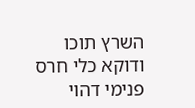השרץ תוכו ודוקא כלי חרס פנימי דהוי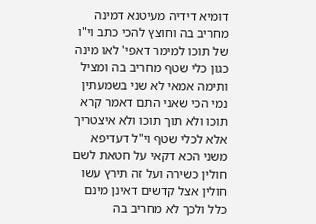דומיא דידיה מעיטנא דמינה מחריב בה וחוצץ להכי כתב וי"ו של תוכו למימר דאפי' לאו מינה כגון כלי שטף מחריב בה ומציל ותימה אמאי לא שני בשמעתין נמי הכי שאני התם דאמר קרא תוכו ולא תוך תוכו ולא איצטריך אלא לכלי שטף וי"ל דעדיפא משני הכא דקאי על חטאת לשם חולין כשירה ועל זה תירץ עשו חולין אצל קדשים דאינן מינם כלל ולכך לא מחריב בה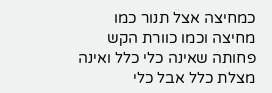כמחיצה אצל תנור כמו מחיצה וכמו כוורת הקש פחותה שאינה כלי כלל ואינה מצלת כלל אבל כלי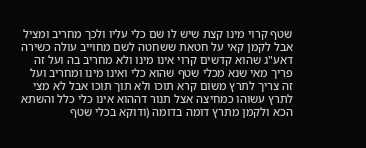שטף קרוי מינו קצת שיש לו שם כלי עליו ולכך מחריב ומציל אבל לקמן קאי על חטאת ששחטה לשם מחוייב עולה כשירה דאע"ג שהוא קדשים קרוי אינו מינו ולא מחריב בה ועל זה פריך מאי שנא מכלי שטף שהוא כלי ואינו מינו ומחריב ועל זה צריך לתרץ משום קרא תוכו ולא תוך תוכו אבל לא מצי לתרץ עשוהו כמחיצה אצל תנור דההוא אינו כלי כלל והשתא הכא ולקמן מתרץ דומה בדומה (ודוקא בכלי שטף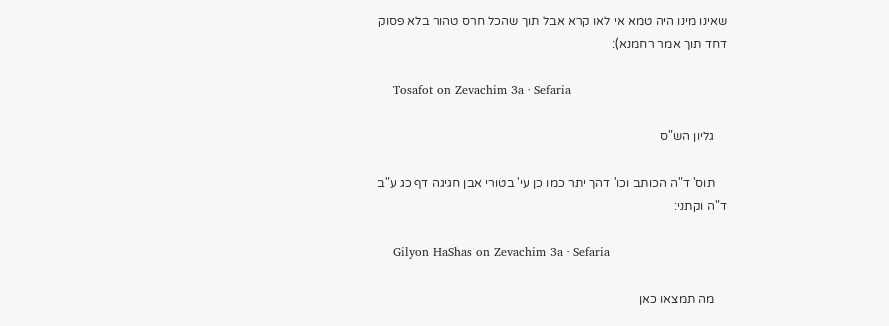שאינו מינו היה טמא אי לאו קרא אבל תוך שהכל חרס טהור בלא פסוק דחד תוך אמר רחמנא):

    Tosafot on Zevachim 3a · Sefaria

    גליון הש"ס

    תוס' ד"ה הכותב וכו' דהך יתר כמו כן עי' בטורי אבן חגיגה דף כג ע"ב ד"ה וקתני:

    Gilyon HaShas on Zevachim 3a · Sefaria

    מה תמצאו כאן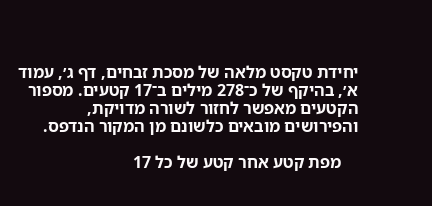יחידת טקסט מלאה של מסכת זבחים, דף ג׳, עמוד א׳, בהיקף של כ־278 מילים ב־17 קטעים. מספור הקטעים מאפשר לחזור לשורה מדויקת, והפירושים מובאים כלשונם מן המקור הנדפס.

    מפת קטע אחר קטע של כל 17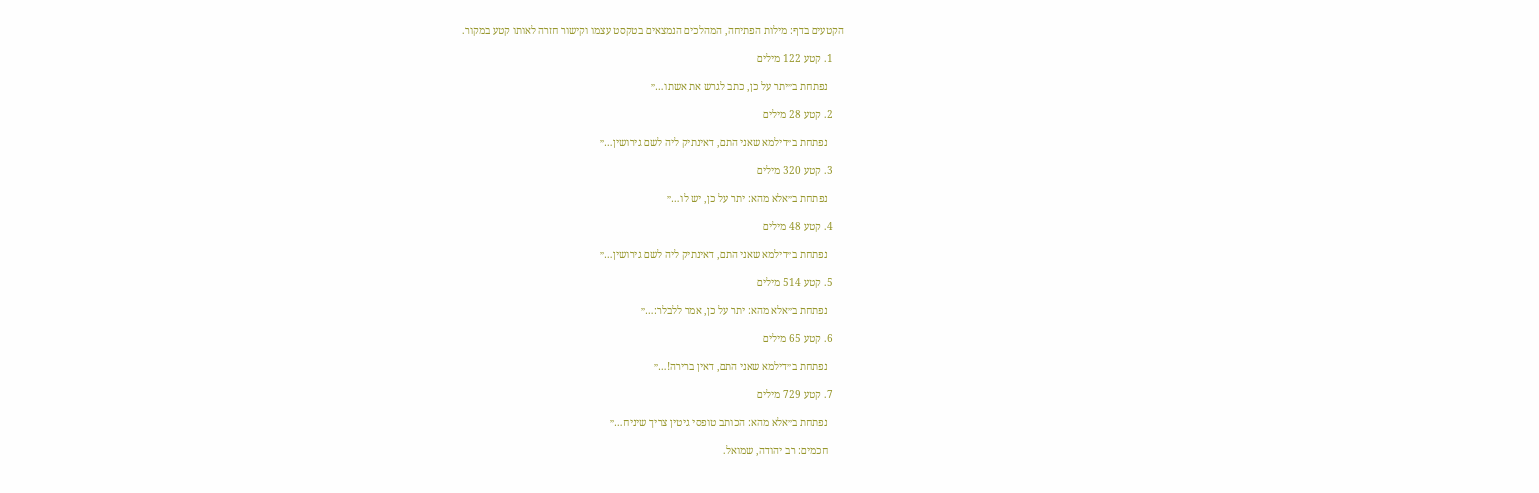הקטעים בדף: מילות הפתיחה, המהלכים הנמצאים בטקסט עצמו וקישור חזרה לאותו קטע במקור.

    1. קטע 122 מילים

      נפתחת ב״יתר על כן, כתב לגרש את אשתו…״

    2. קטע 28 מילים

      נפתחת ב״דילמא שאני התם, דאינתיק ליה לשם גירושין…״

    3. קטע 320 מילים

      נפתחת ב״אלא מהא: יתר על כן, יש לו…״

    4. קטע 48 מילים

      נפתחת ב״דילמא שאני התם, דאינתיק ליה לשם גירושין…״

    5. קטע 514 מילים

      נפתחת ב״אלא מהא: יתר על כן, אמר ללבלר:…״

    6. קטע 65 מילים

      נפתחת ב״דילמא שאני התם, דאין ברירה!…״

    7. קטע 729 מילים

      נפתחת ב״אלא מהא: הכותב טופסי גיטין צריך שיניח…״

      חכמים: רב יהודה, שמואל.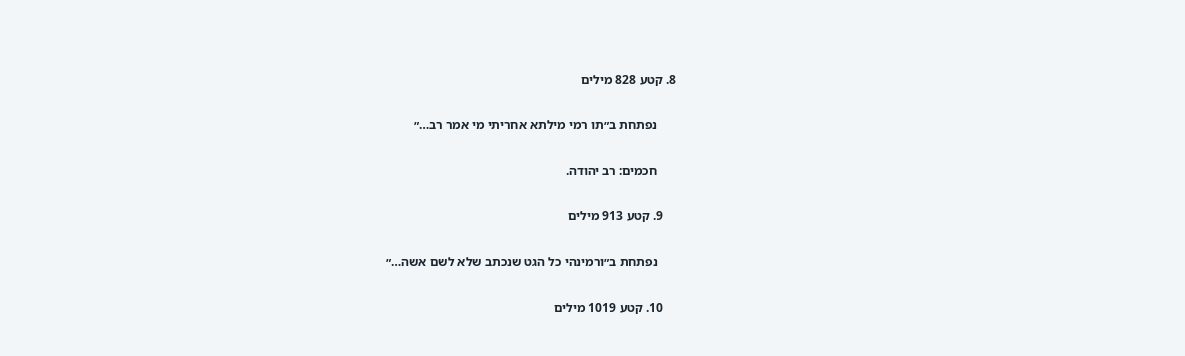8. קטע 828 מילים

      נפתחת ב״תו רמי מילתא אחריתי מי אמר רב…״

      חכמים: רב יהודה.

    9. קטע 913 מילים

      נפתחת ב״ורמינהי כל הגט שנכתב שלא לשם אשה…״

    10. קטע 1019 מילים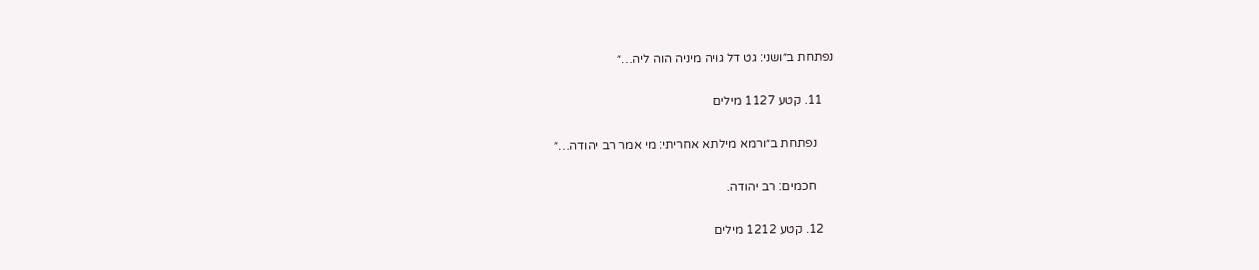נפתחת ב״ושני: גט דל גויה מיניה הוה ליה…״

    11. קטע 1127 מילים

      נפתחת ב״ורמא מילתא אחריתי: מי אמר רב יהודה…״

      חכמים: רב יהודה.

    12. קטע 1212 מילים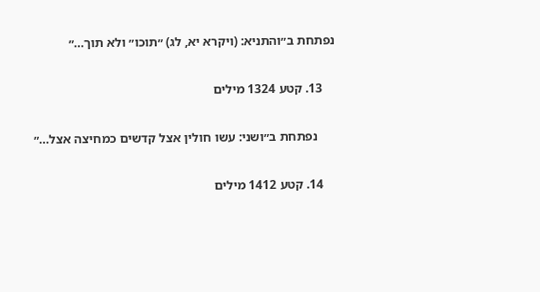נפתחת ב״והתניא: (ויקרא יא, לג) ״תוכו״ ולא תוך…״

    13. קטע 1324 מילים

      נפתחת ב״ושני: עשו חולין אצל קדשים כמחיצה אצל…״

    14. קטע 1412 מילים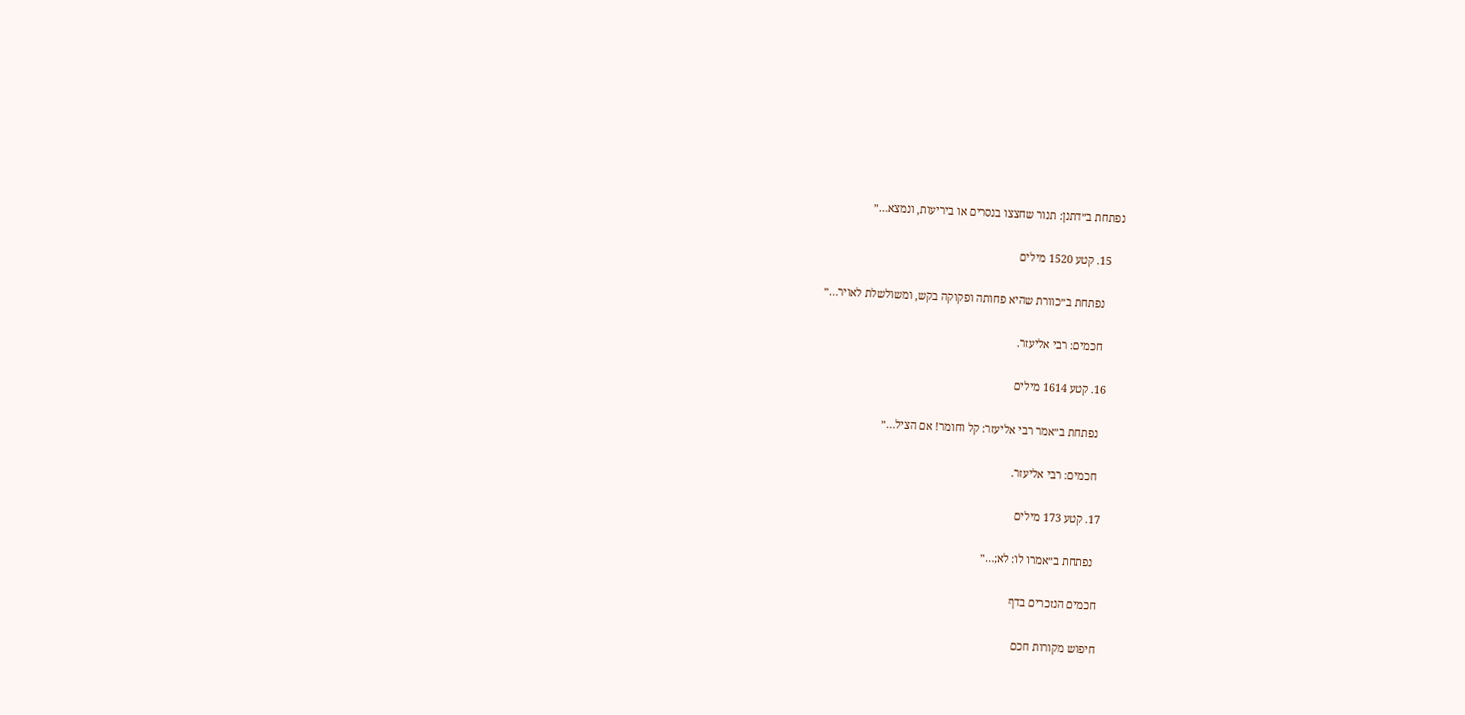נפתחת ב״דתנן: תנור שחצצו בנסרים או ביריעות, ונמצא…״

    15. קטע 1520 מילים

      נפתחת ב״כוורת שהיא פחותה ופקוקה בקש, ומשולשלת לאויר…״

      חכמים: רבי אליעזר.

    16. קטע 1614 מילים

      נפתחת ב״אמר רבי אליעזר: קל וחומר! אם הציל…״

      חכמים: רבי אליעזר.

    17. קטע 173 מילים

      נפתחת ב״אמרו לו: לא;…״

    חכמים הנזכרים בדף

    חיפוש מקורות חכם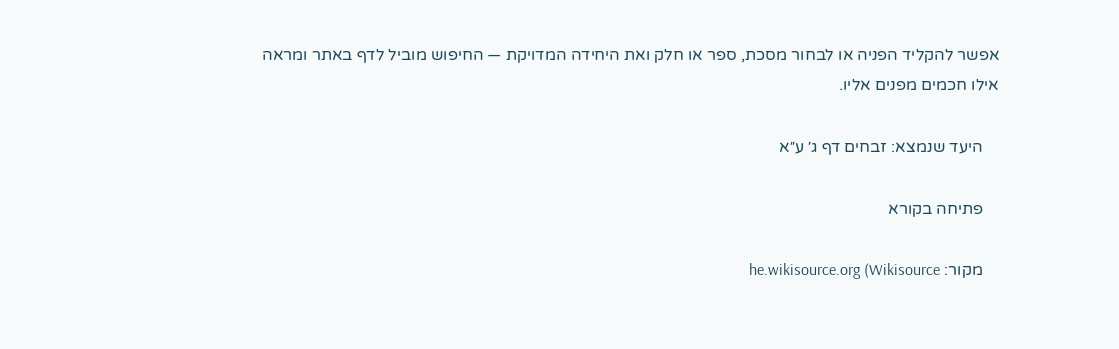אפשר להקליד הפניה או לבחור מסכת, ספר או חלק ואת היחידה המדויקת — החיפוש מוביל לדף באתר ומראה אילו חכמים מפנים אליו.

    היעד שנמצא: זבחים דף ג׳ ע״א

    פתיחה בקורא

    מקור: he.wikisource.org (Wikisource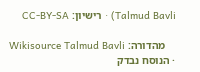Talmud Bavli) · רישיון: CC-BY-SA

    מהדורה: Wikisource Talmud Bavli · הנוסח נבדק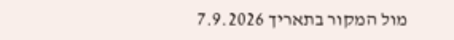מול המקור בתאריך 7.9.2026